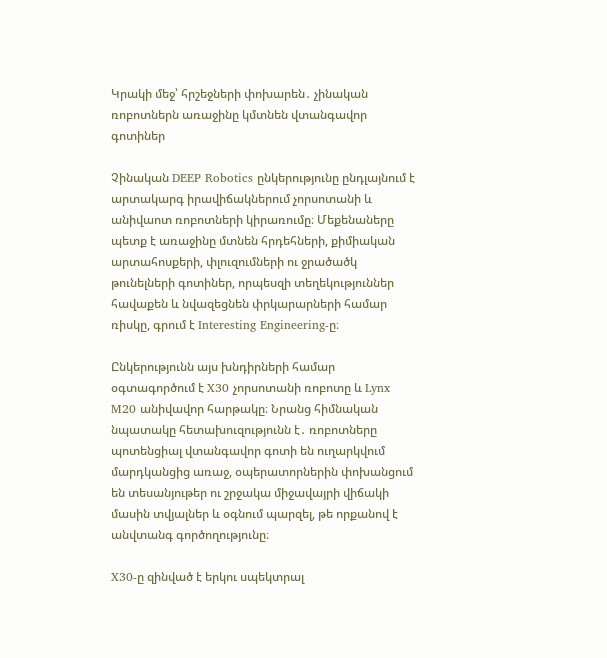Կրակի մեջ՝ հրշեջների փոխարեն․ չինական ռոբոտներն առաջինը կմտնեն վտանգավոր գոտիներ

Չինական DEEP Robotics ընկերությունը ընդլայնում է արտակարգ իրավիճակներում չորսոտանի և անիվաոտ ռոբոտների կիրառումը։ Մեքենաները պետք է առաջինը մտնեն հրդեհների, քիմիական արտահոսքերի, փլուզումների ու ջրածածկ թունելների գոտիներ, որպեսզի տեղեկություններ հավաքեն և նվազեցնեն փրկարարների համար ռիսկը, գրում է Interesting Engineering-ը։

Ընկերությունն այս խնդիրների համար օգտագործում է X30 չորսոտանի ռոբոտը և Lynx M20 անիվավոր հարթակը։ Նրանց հիմնական նպատակը հետախուզությունն է․ ռոբոտները պոտենցիալ վտանգավոր գոտի են ուղարկվում մարդկանցից առաջ, օպերատորներին փոխանցում են տեսանյութեր ու շրջակա միջավայրի վիճակի մասին տվյալներ և օգնում պարզել, թե որքանով է անվտանգ գործողությունը։

X30-ը զինված է երկու սպեկտրալ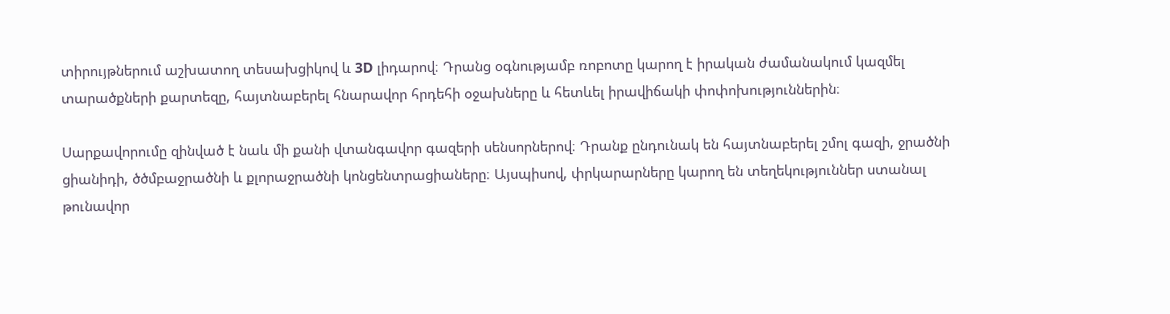տիրույթներում աշխատող տեսախցիկով և 3D լիդարով։ Դրանց օգնությամբ ռոբոտը կարող է իրական ժամանակում կազմել տարածքների քարտեզը, հայտնաբերել հնարավոր հրդեհի օջախները և հետևել իրավիճակի փոփոխություններին։

Սարքավորումը զինված է նաև մի քանի վտանգավոր գազերի սենսորներով։ Դրանք ընդունակ են հայտնաբերել շմոլ գազի, ջրածնի ցիանիդի, ծծմբաջրածնի և քլորաջրածնի կոնցենտրացիաները։ Այսպիսով, փրկարարները կարող են տեղեկություններ ստանալ թունավոր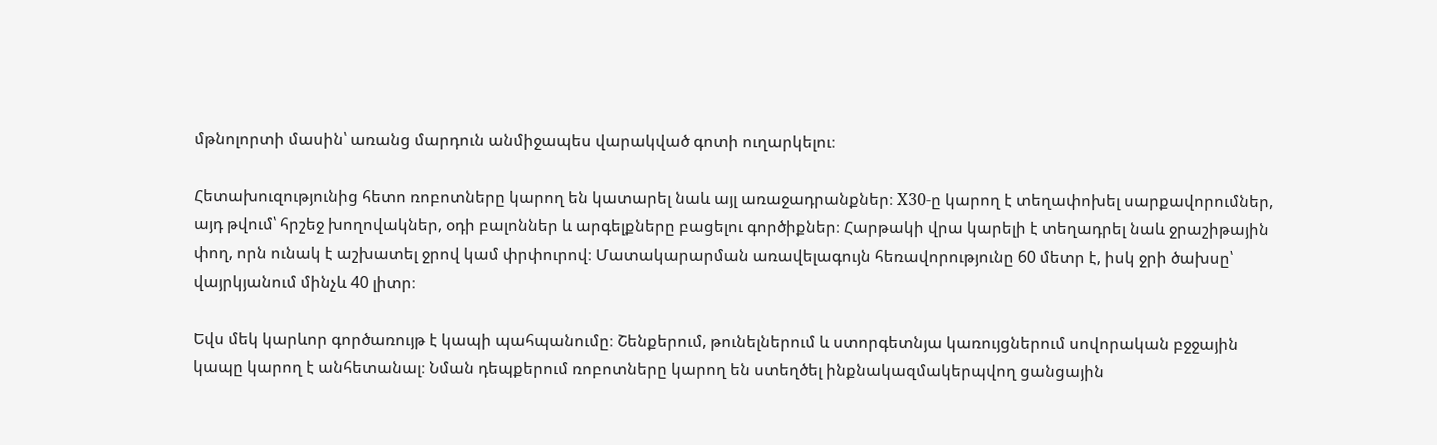մթնոլորտի մասին՝ առանց մարդուն անմիջապես վարակված գոտի ուղարկելու։

Հետախուզությունից հետո ռոբոտները կարող են կատարել նաև այլ առաջադրանքներ։ X30-ը կարող է տեղափոխել սարքավորումներ, այդ թվում՝ հրշեջ խողովակներ, օդի բալոններ և արգելքները բացելու գործիքներ։ Հարթակի վրա կարելի է տեղադրել նաև ջրաշիթային փող, որն ունակ է աշխատել ջրով կամ փրփուրով։ Մատակարարման առավելագույն հեռավորությունը 60 մետր է, իսկ ջրի ծախսը՝ վայրկյանում մինչև 40 լիտր։

Եվս մեկ կարևոր գործառույթ է կապի պահպանումը։ Շենքերում, թունելներում և ստորգետնյա կառույցներում սովորական բջջային կապը կարող է անհետանալ։ Նման դեպքերում ռոբոտները կարող են ստեղծել ինքնակազմակերպվող ցանցային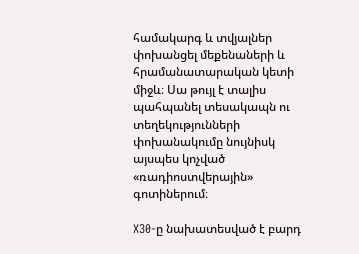համակարգ և տվյալներ փոխանցել մեքենաների և հրամանատարական կետի միջև։ Սա թույլ է տալիս պահպանել տեսակապն ու տեղեկությունների փոխանակումը նույնիսկ այսպես կոչված «ռադիոստվերային» գոտիներում։

X30-ը նախատեսված է բարդ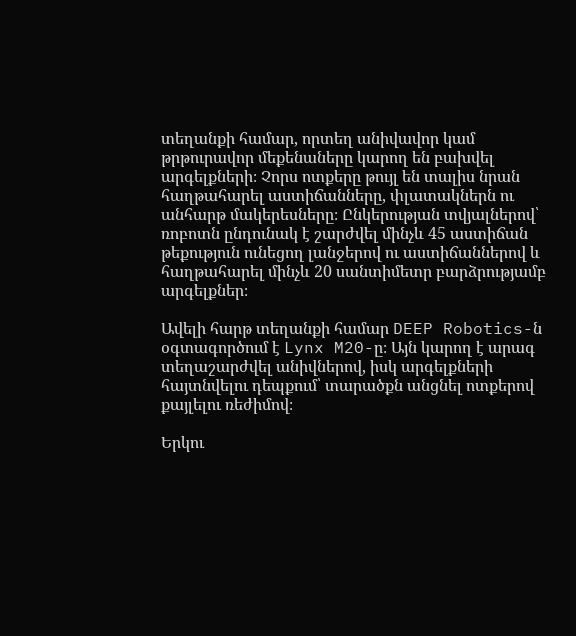տեղանքի համար, որտեղ անիվավոր կամ թրթուրավոր մեքենաները կարող են բախվել արգելքների։ Չորս ոտքերը թույլ են տալիս նրան հաղթահարել աստիճանները, փլատակներն ու անհարթ մակերեսները։ Ընկերության տվյալներով՝ ռոբոտն ընդունակ է շարժվել մինչև 45 աստիճան թեքություն ունեցող լանջերով ու աստիճաններով և հաղթահարել մինչև 20 սանտիմետր բարձրությամբ արգելքներ։

Ավելի հարթ տեղանքի համար DEEP Robotics-ն օգտագործում է Lynx M20-ը։ Այն կարող է արագ տեղաշարժվել անիվներով, իսկ արգելքների հայտնվելու դեպքում՝ տարածքն անցնել ոտքերով քայլելու ռեժիմով։

Երկու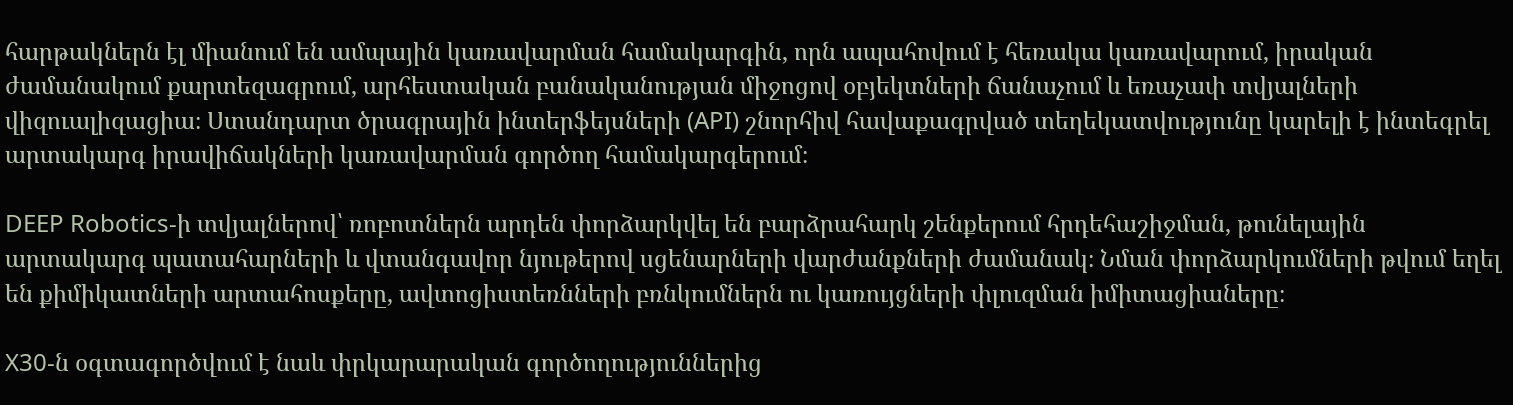հարթակներն էլ միանում են ամպային կառավարման համակարգին, որն ապահովում է հեռակա կառավարում, իրական ժամանակում քարտեզագրում, արհեստական բանականության միջոցով օբյեկտների ճանաչում և եռաչափ տվյալների վիզուալիզացիա։ Ստանդարտ ծրագրային ինտերֆեյսների (API) շնորհիվ հավաքագրված տեղեկատվությունը կարելի է ինտեգրել արտակարգ իրավիճակների կառավարման գործող համակարգերում։

DEEP Robotics-ի տվյալներով՝ ռոբոտներն արդեն փորձարկվել են բարձրահարկ շենքերում հրդեհաշիջման, թունելային արտակարգ պատահարների և վտանգավոր նյութերով սցենարների վարժանքների ժամանակ։ Նման փորձարկումների թվում եղել են քիմիկատների արտահոսքերը, ավտոցիստեռնների բռնկումներն ու կառույցների փլուզման իմիտացիաները։

X30-ն օգտագործվում է նաև փրկարարական գործողություններից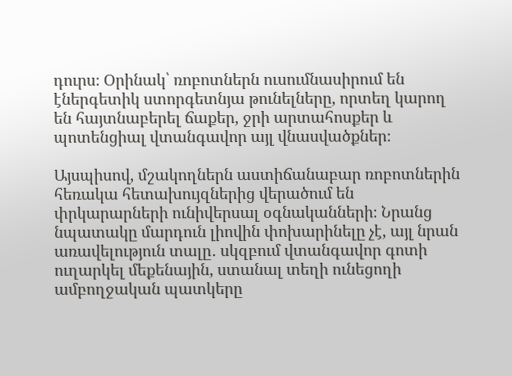դուրս։ Օրինակ՝ ռոբոտներն ուսումնասիրում են էներգետիկ ստորգետնյա թունելները, որտեղ կարող են հայտնաբերել ճաքեր, ջրի արտահոսքեր և պոտենցիալ վտանգավոր այլ վնասվածքներ։

Այսպիսով, մշակողներն աստիճանաբար ռոբոտներին հեռակա հետախույզներից վերածում են փրկարարների ունիվերսալ օգնականների։ Նրանց նպատակը մարդուն լիովին փոխարինելը չէ, այլ նրան առավելություն տալը․ սկզբում վտանգավոր գոտի ուղարկել մեքենային, ստանալ տեղի ունեցողի ամբողջական պատկերը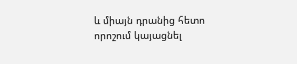և միայն դրանից հետո որոշում կայացնել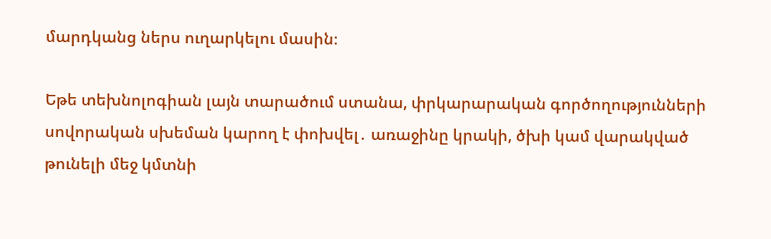մարդկանց ներս ուղարկելու մասին։

Եթե տեխնոլոգիան լայն տարածում ստանա, փրկարարական գործողությունների սովորական սխեման կարող է փոխվել․ առաջինը կրակի, ծխի կամ վարակված թունելի մեջ կմտնի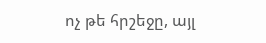ոչ թե հրշեջը, այլ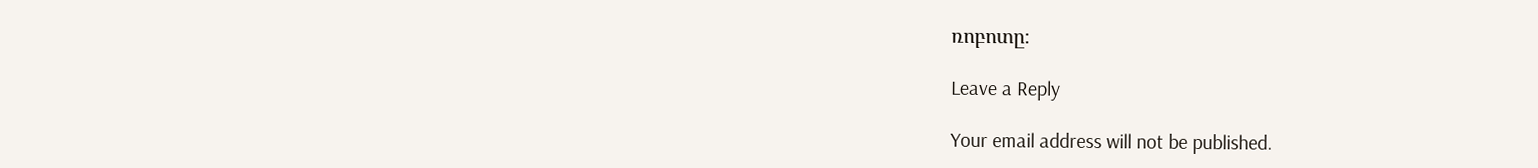ռոբոտը։

Leave a Reply

Your email address will not be published.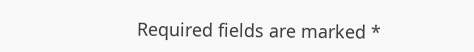Required fields are marked *